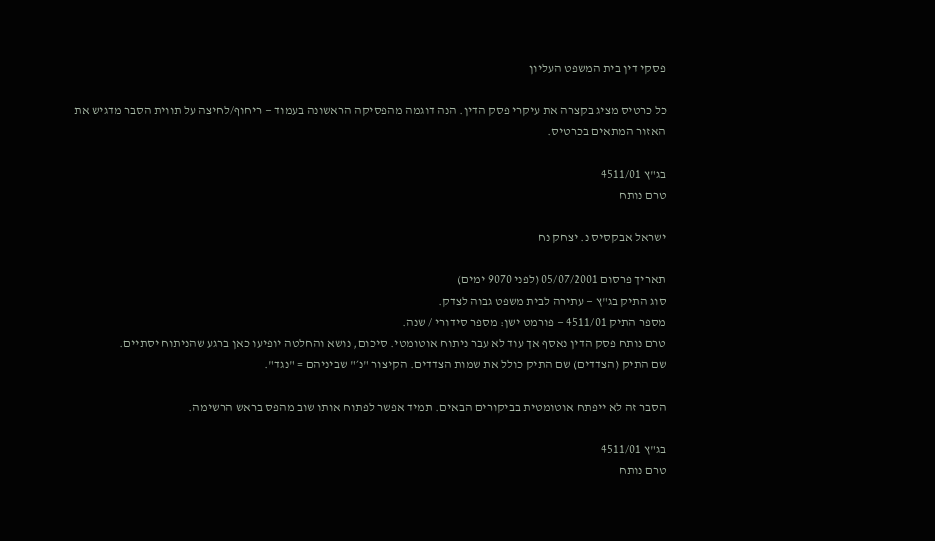פסקי דין בית המשפט העליון

כל כרטיס מציג בקצרה את עיקרי פסק הדין. הנה דוגמה מהפסיקה הראשונה בעמוד — ריחוף/לחיצה על תווית הסבר מדגיש את האזור המתאים בכרטיס.

בג"ץ 4511/01
טרם נותח

ישראל אבקסיס נ. יצחק נח

תאריך פרסום 05/07/2001 (לפני 9070 ימים)
סוג התיק בג"ץ — עתירה לבית משפט גבוה לצדק.
מספר התיק 4511/01 — פורמט ישן: מספר סידורי / שנה.
טרם נותח פסק הדין נאסף אך עוד לא עבר ניתוח אוטומטי. סיכום, נושא והחלטה יופיעו כאן ברגע שהניתוח יסתיים.
שם התיק (הצדדים) שם התיק כולל את שמות הצדדים. הקיצור "נ׳" שביניהם = "נגד".

הסבר זה לא ייפתח אוטומטית בביקורים הבאים. תמיד אפשר לפתוח אותו שוב מהפס בראש הרשימה.

בג"ץ 4511/01
טרם נותח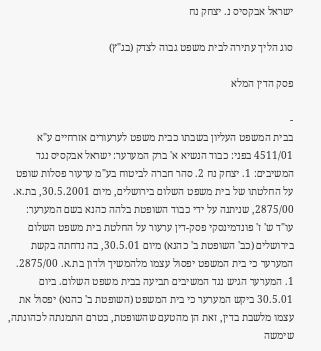ישראל אבקסיס נ. יצחק נח

סוג הליך עתירה לבית משפט גבוה לצדק (בג"ץ)

פסק הדין המלא

-
בבית המשפט העליון בשבתו כבית משפט לערעורים אזרחיים ע"א 4511/01 בפני: כבוד הנשיא א' ברק המערער: ישראל אבקסיס נגד המשיבים: 1. יצחק נח 2. סהר חברה לביטוח בע"מ ערעור פסלות שופט על החלטתו של בית משפט השלום בירושלים, מיום 30.5.2001, בת.א. 2875/00, שניתנה על ידי כבוד השופטת בלהה כהנא בשם המערער: עו"ד ש' ז' פונדמינסקי פסק-דין ערעור על החלטת בית משפט השלום בירושלים (כב' השופטת ב' כהנא) מיום 30.5.01, בה נדחתה בקשת המערער כי בית המשפט יפסול עצמו מלהמשיך ולדון בת.א. 2875/00. 1. המערער הגיש נגד המשיבים תביעה בבית משפט השלום. ביום 30.5.01 ביקש המערער כי בית המשפט (השופטת ב' כהנא) יפסול את עצמו מלשבת בדין, זאת הן מהטעם שהשופטת, בטרם התמנתה לכהונתה, שימשה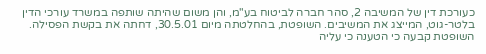כעורכת דין של המשיבה 2, סהר חברה לביטוח בע"מ, והן משום שהיתה שותפה במשרד עורכי הדין בלטר-גוט, המייצג את המשיבים. השופטת, בהחלטתה מיום 30.5.01, דחתה את בקשת הפסילה. השופטת קבעה כי הטענה כי עליה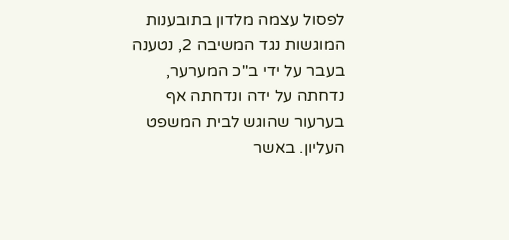לפסול עצמה מלדון בתובענות המוגשות נגד המשיבה 2, נטענה בעבר על ידי ב"כ המערער, נדחתה על ידה ונדחתה אף בערעור שהוגש לבית המשפט העליון. באשר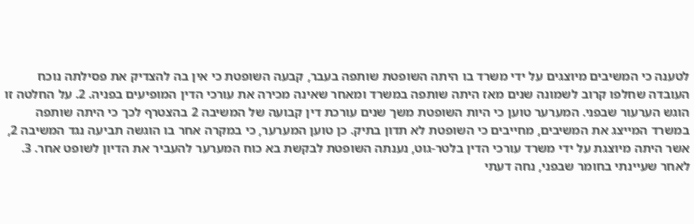לטענה כי המשיבים מיוצגים על ידי משרד בו היתה השופטת שותפה בעבר, קבעה השופטת כי אין בה להצדיק את פסילתה נוכח העובדה שחלפו קרוב לשמונה שנים מאז היתה שותפה במשרד ומאחר שאינה מכירה את עורכי הדין המופיעים בפניה. 2. על החלטה זו הוגש הערעור שבפני. המערער טוען כי היות השופטת משך שנים עורכת דין קבועה של המשיבה 2 בהצטרף לכך כי היתה שותפה במשרד המייצג את המשיבים, מחייבים כי השופטת לא תדון בתיק. כן טוען המערער, כי במקרה אחר בו הוגשה תביעה נגד המשיבה 2, אשר היתה מיוצגת על ידי משרד עורכי הדין בלטר-גוט, נענתה השופטת לבקשת בא כוח המערער להעביר את הדיון לשופט אחר. 3. לאחר שעיינתי בחומר שבפני, נחה דעתי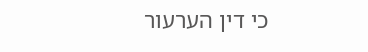כי דין הערעור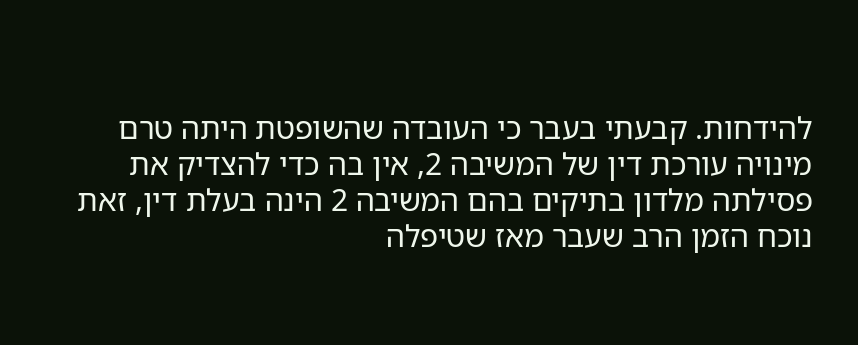להידחות. קבעתי בעבר כי העובדה שהשופטת היתה טרם מינויה עורכת דין של המשיבה 2, אין בה כדי להצדיק את פסילתה מלדון בתיקים בהם המשיבה 2 הינה בעלת דין, זאת נוכח הזמן הרב שעבר מאז שטיפלה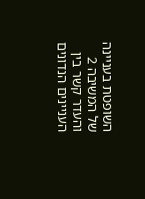השופטת בעניינה של המשיבה 2 והעדר קשר בין העניינים הנדונים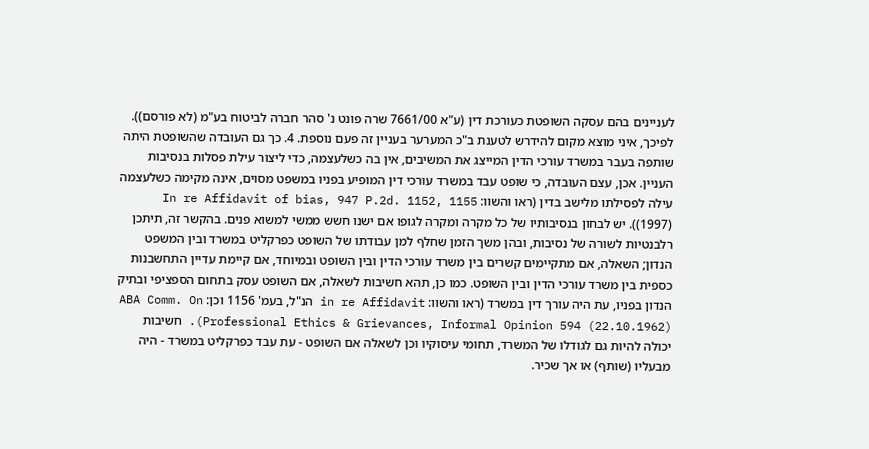לעניינים בהם עסקה השופטת כעורכת דין (ע"א 7661/00 שרה פונט נ' סהר חברה לביטוח בע"מ (לא פורסם)). לפיכך, איני מוצא מקום להידרש לטענת ב"כ המערער בעניין זה פעם נוספת. 4. כך גם העובדה שהשופטת היתה שותפה בעבר במשרד עורכי הדין המייצג את המשיבים, אין בה כשלעצמה, כדי ליצור עילת פסלות בנסיבות העניין. אכן, עצם העובדה, כי שופט עבד במשרד עורכי דין המופיע בפניו במשפט מסוים, אינה מקימה כשלעצמה עילה לפסילתו מלישב בדין (ראו והשוו: In re Affidavit of bias, 947 P.2d. 1152, 1155 (1997)). יש לבחון בנסיבותיו של כל מקרה ומקרה לגופו אם ישנו חשש ממשי למשוא פנים. בהקשר זה, תיתכן רלבנטיות לשורה של נסיבות, ובהן משך הזמן שחלף למן עבודתו של השופט כפרקליט במשרד ובין המשפט הנדון; השאלה, אם מתקיימים קשרים בין משרד עורכי הדין ובין השופט ובמיוחד, אם קיימת עדיין התחשבנות כספית בין משרד עורכי הדין ובין השופט. כמו כן, תהא חשיבות לשאלה, אם השופט עסק בתחום הספציפי ובתיק הנדון בפניו, עת היה עורך דין במשרד (ראו והשוו: in re Affidavit הנ"ל, בעמ' 1156 וכן: ABA Comm. On Professional Ethics & Grievances, Informal Opinion 594 (22.10.1962)). חשיבות יכולה להיות גם לגודלו של המשרד, תחומי עיסוקיו וכן לשאלה אם השופט - עת עבד כפרקליט במשרד - היה מבעליו (שותף) או אך שכיר.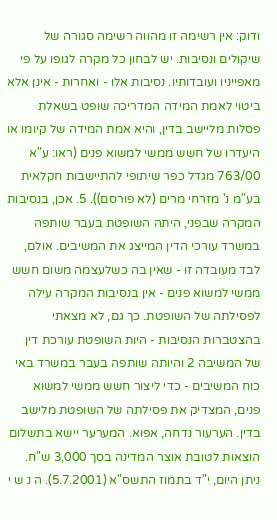ודוק: אין רשימה זו מהווה רשימה סגורה של שיקולים ונסיבות. יש לבחון כל מקרה לגופו על פי מאפייניו ועובדותיו. נסיבות אלו - ואחרות - אינן אלא ביטוי לאמת המידה המדריכה שופט בשאלת פסלות מליישב בדין, והיא אמת המידה של קיומו או היעדרו של חשש ממשי למשוא פנים (ראו: ע"א 763/00 מגדל כפר שיתופי להתיישבות חקלאית בע"מ נ' מזרחי מרים (לא פורסם)). 5. אכן, בנסיבות המקרה שבפני, היתה השופטת בעבר שותפה במשרד עורכי הדין המייצג את המשיבים. אולם, לבד מעובדה זו - שאין בה כשלעצמה משום חשש ממשי למשוא פנים - אין בנסיבות המקרה עילה לפסילתה של השופטת. כך גם, לא מצאתי בהצטברות הנסיבות - היות השופטת עורכת דין של המשיבה 2 והיותה שותפה בעבר במשרד באי כוח המשיבים - כדי ליצור חשש ממשי למשוא פנים, המצדיק את פסילתה של השופטת מלישב בדין. הערעור נדחה, אפוא. המערער יישא בתשלום הוצאות לטובת אוצר המדינה בסך 3,000 ש"ח. ניתן היום, י"ד בתמוז התשס"א (5.7.2001). ה נ ש י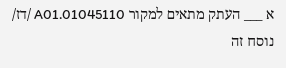א ___ העתק מתאים למקור 01045110.A01 /דז/ נוסח זה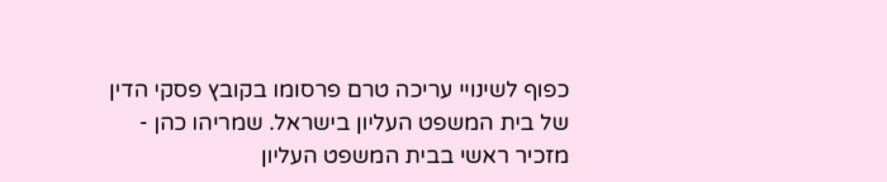כפוף לשינויי עריכה טרם פרסומו בקובץ פסקי הדין של בית המשפט העליון בישראל. שמריהו כהן - מזכיר ראשי בבית המשפט העליון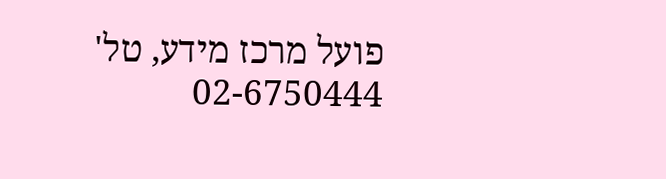פועל מרכז מידע, טל' 02-6750444